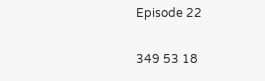Episode 22

349 53 18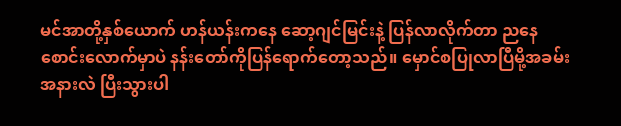မင်အာတို့နှစ်ယောက် ဟန်ယန်းကနေ ဆော့ဂျင်မြင်းနဲ့ ပြန်လာလိုက်တာ ညနေစောင်းလောက်မှာပဲ နန်းတော်ကိုပြန်ရောက်တော့သည်။ မှောင်စပြုလာပြီမို့အခမ်းအနားလဲ ပြီးသွားပါ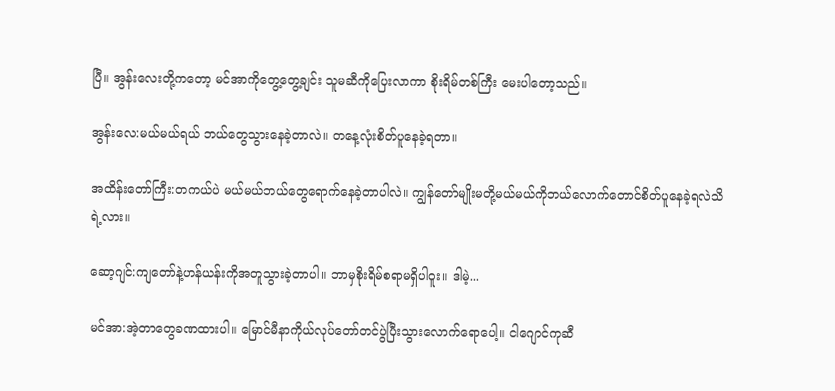ပြီ။ အွန်းလေးတို့ကတော့ မင်အာကိုတွေ့တွေ့ချင်း သူမဆီကိုပြေးလာကာ စိုးရိမ်တစ်ကြီး မေးပါတော့သည်။

အွန်းလေ:မယ်မယ်ရယ် ဘယ်တွေသွားနေခဲ့တာလဲ။ တနေ့လုံးစိတ်ပူနေခဲ့ရတာ။

အထိန်းတော်ကြီး:တကယ်ပဲ မယ်မယ်ဘယ်တွေရောက်နေခဲ့တာပါလဲ။ ကျွန်တော်မျိုးမတို့မယ်မယ်ကိုဘယ်လောက်တောင်စိတ်ပူနေခဲ့ရလဲသိရဲ့လား။

ဆော့ဂျင်:ကျတော်နဲ့ဟန်ယန်းကိုအတူသွားခဲ့တာပါ။ ဘာမှစိုးရိမ်စရာမရှိပါဝူး။ ဒါမဲ့...

မင်အာ:အဲ့တာတွေခဏထားပါ။ မြောင်မီနာကိုယ်လုပ်တော်တင်ပွဲပြီးသွားလောက်ရောပေါ့။ ငါဂျောင်ကုဆီ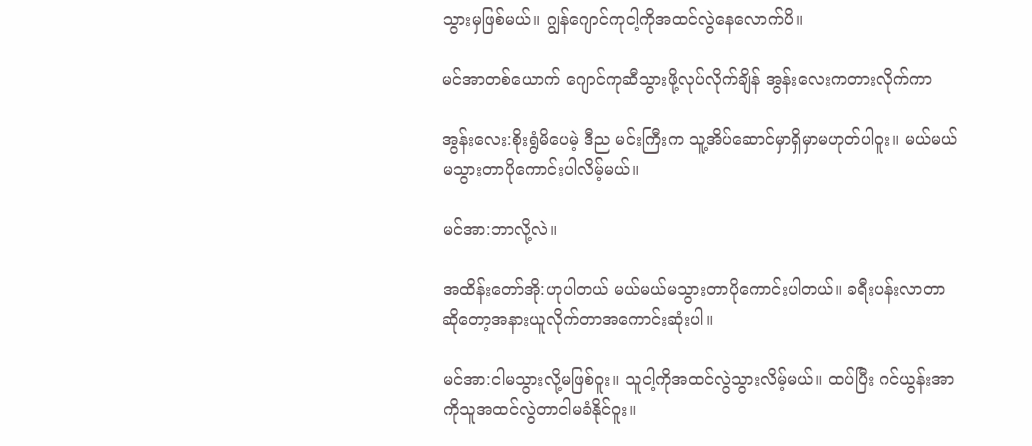သွားမှဖြစ်မယ်။ ဂျွန်ဂျောင်ကုငါ့ကိုအထင်လွဲနေလောက်ပိ။

မင်အာတစ်ယောက် ဂျောင်ကုဆီသွားဖို့လုပ်လိုက်ချိန် အွန်းလေးကတားလိုက်ကာ

အွန်းလေး:စိုးရွံမိပေမဲ့ ဒီည မင်းကြီးက သူ့အိပ်ဆောင်မှာရှိမှာမဟုတ်ပါဝူး။ မယ်မယ်မသွားတာပိုကောင်းပါလိမ့်မယ်။

မင်အာ:ဘာလို့လဲ။

အထိန်းတော်အို:ဟုပါတယ် မယ်မယ်မသွားတာပိုကောင်းပါတယ်။ ခရီးပန်းလာတာဆိုတော့အနားယူလိုက်တာအကောင်းဆုံးပါ။

မင်အာ:ငါမသွားလို့မဖြစ်ဝူး။ သူငါ့ကိုအထင်လွဲသွားလိမ့်မယ်။ ထပ်ပြီး ဂင်ယွန်းအာကိုသူအထင်လွဲတာငါမခံနိုင်ဝူး။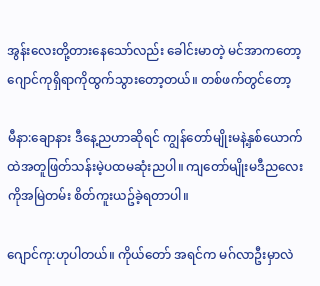အွန်းလေးတို့တားနေသော်လည်း ခေါင်းမာတဲ့ မင်အာကတော့ ဂျောင်ကုရှိရာကိုထွက်သွားတော့တယ်။ တစ်ဖက်တွင်တော့

မီနာ:ချောနား ဒီနေ့ညဟာဆိုရင် ကျွန်တော်မျိုးမနဲ့နှစ်ယောက်ထဲအတူဖြတ်သန်းမဲ့ပထမဆုံးညပါ။ ကျတော်မျိုးမဒီညလေးကိုအမြဲတမ်း စိတ်ကူးယဥ်ခဲ့ရတာပါ။

ဂျောင်ကု:ဟုပါတယ်။ ကိုယ်တော် အရင်က မဂ်လာဦးမှာလဲ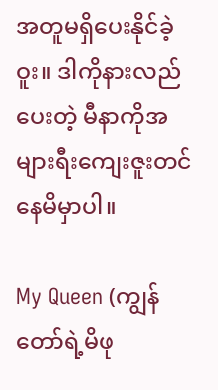အတူမရှိပေးနိုင်ခဲ့ဝူး။ ဒါကိုနားလည်ပေးတဲ့ မီနာကိုအများရီးကျေးဇူးတင်နေမိမှာပါ။

My Queen (ကျွန်တော်ရဲ့မိဖု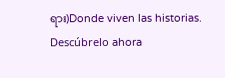ရား)Donde viven las historias. Descúbrelo ahora